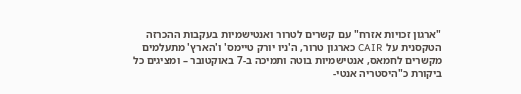"ארגון זכויות אזרח" עם קשרים לטרור ואנטישמיות בעקבות ההכרזה הטקסנית על CAIR כארגון טרור, ה'ניו יורק טיימס' ו'הארץ' מתעלמים מקשרים לחמאס, אנטישמיות בוטה ותמיכה ב-7 באוקטובר – ומציגים כל ביקורת כ"היסטריה אנטי-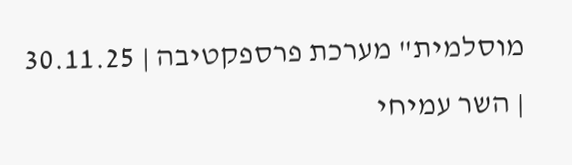מוסלמית" מערכת פרספקטיבה | 30.11.25 | השר עמיחי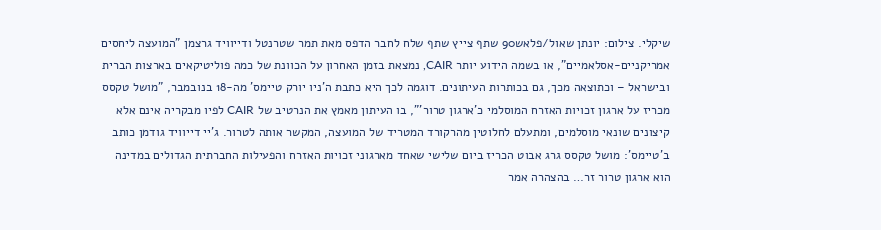שיקלי. צילום: יונתן שאול/פלאש90 שתף צייץ שתף שלח לחבר הדפס מאת תמר שטרנטל ודייוויד גרצמן "המועצה ליחסים אמריקניים-אסלאמיים", או בשמה הידוע יותר CAIR, נמצאת בזמן האחרון על הכוונת של כמה פוליטיקאים בארצות הברית ובישראל – וכתוצאה מכך, גם בכותרות העיתונים. דוגמה לכך היא כתבת ה'ניו יורק טיימס' מה-18 בנובמבר, "מושל טקסס מכריז על ארגון זכויות האזרח המוסלמי כ'ארגון טרור'", בו העיתון מאמץ את הנרטיב של CAIR לפיו מבקריה אינם אלא קיצונים שונאי מוסלמים, ומתעלם לחלוטין מהרקורד המטריד של המועצה, המקשר אותה לטרור. ג'יי דייוויד גודמן כותב ב'טיימס': מושל טקסס גרג אבוט הכריז ביום שלישי שאחד מארגוני זכויות האזרח והפעילות החברתית הגדולים במדינה הוא ארגון טרור זר… בהצהרה אמר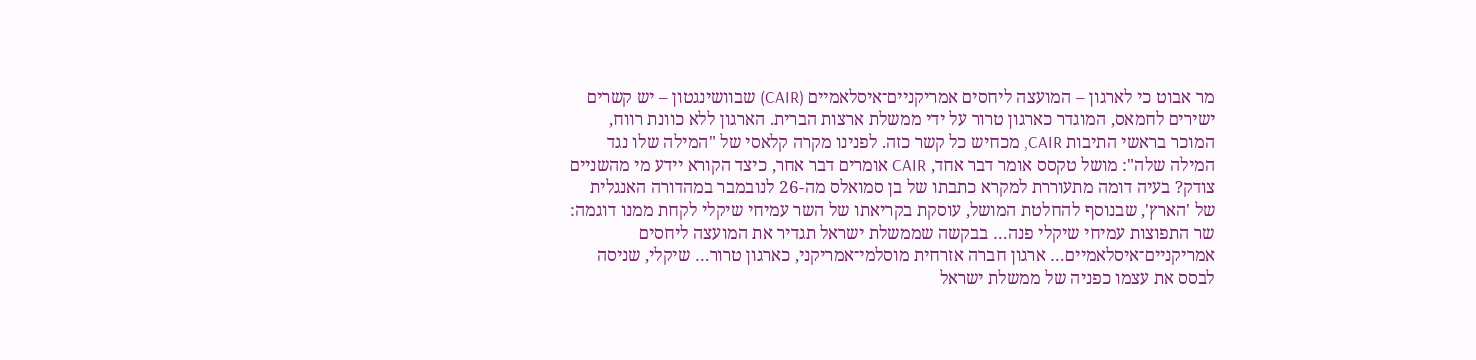מר אבוט כי לארגון – המועצה ליחסים אמריקניים־איסלאמיים (CAIR) שבוושינגטון – יש קשרים ישירים לחמאס, המוגדר כארגון טרור על ידי ממשלת ארצות הברית. הארגון ללא כוונת רווח, המוכר בראשי התיבות CAIR, מכחיש כל קשר כזה. לפנינו מקרה קלאסי של "המילה שלו נגד המילה שלה": מושל טקסס אומר דבר אחד, CAIR אומרים דבר אחר, כיצד הקורא יידע מי מהשניים צודק? בעיה דומה מתעוררת למקרא כתבתו של בן סמואלס מה-26 לנובמבר במהדורה האנגלית של 'הארץ', שבנוסף להחלטת המושל, עוסקת בקריאתו של השר עמיחי שיקלי לקחת ממנו דוגמה: שר התפוצות עמיחי שיקלי פנה… בבקשה שממשלת ישראל תגדיר את המועצה ליחסים אמריקניים־איסלאמיים… ארגון חברה אזרחית מוסלמי־אמריקני, כארגון טרור… שיקלי, שניסה לבסס את עצמו כפניה של ממשלת ישראל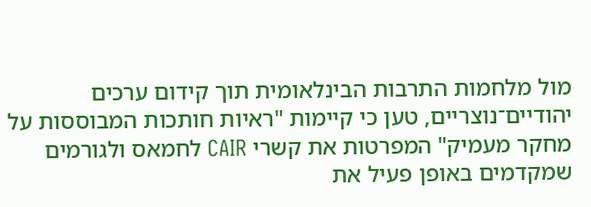מול מלחמות התרבות הבינלאומית תוך קידום ערכים יהודיים־נוצריים, טען כי קיימות "ראיות חותכות המבוססות על מחקר מעמיק" המפרטות את קשרי CAIR לחמאס ולגורמים שמקדמים באופן פעיל את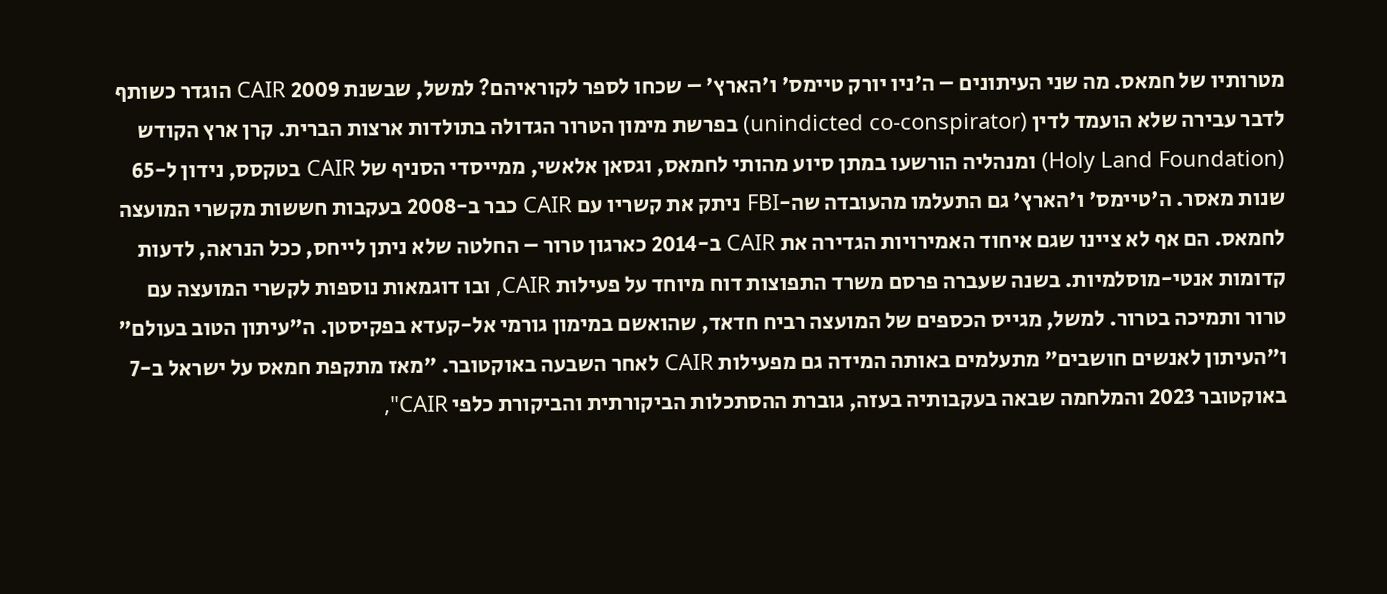מטרותיו של חמאס. מה שני העיתונים – ה'ניו יורק טיימס' ו'הארץ' – שכחו לספר לקוראיהם? למשל, שבשנת 2009 CAIR הוגדר כשותף לדבר עבירה שלא הועמד לדין (unindicted co-conspirator) בפרשת מימון הטרור הגדולה בתולדות ארצות הברית. קרן ארץ הקודש (Holy Land Foundation) ומנהליה הורשעו במתן סיוע מהותי לחמאס, וגסאן אלאשי, ממייסדי הסניף של CAIR בטקסס, נידון ל-65 שנות מאסר. ה'טיימס' ו'הארץ' גם התעלמו מהעובדה שה-FBI ניתק את קשריו עם CAIR כבר ב-2008 בעקבות חששות מקשרי המועצה לחמאס. הם אף לא ציינו שגם איחוד האמירויות הגדירה את CAIR ב-2014 כארגון טרור – החלטה שלא ניתן לייחס, ככל הנראה, לדעות קדומות אנטי-מוסלמיות. בשנה שעברה פרסם משרד התפוצות דוח מיוחד על פעילות CAIR, ובו דוגמאות נוספות לקשרי המועצה עם טרור ותמיכה בטרור. למשל, מגייס הכספים של המועצה רביח חדאד, שהואשם במימון גורמי אל-קעדא בפקיסטן. ה"עיתון הטוב בעולם" ו"העיתון לאנשים חושבים" מתעלמים באותה המידה גם מפעילות CAIR לאחר השבעה באוקטובר. "מאז מתקפת חמאס על ישראל ב-7 באוקטובר 2023 והמלחמה שבאה בעקבותיה בעזה, גוברת ההסתכלות הביקורתית והביקורת כלפי CAIR",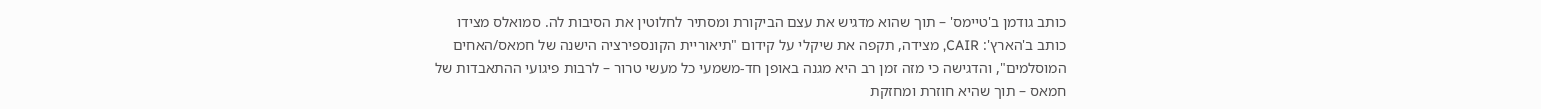כותב גודמן ב'טיימס' – תוך שהוא מדגיש את עצם הביקורת ומסתיר לחלוטין את הסיבות לה. סמואלס מצידו כותב ב'הארץ': CAIR, מצידה, תקפה את שיקלי על קידום "תיאוריית הקונספירציה הישנה של חמאס/האחים המוסלמים", והדגישה כי מזה זמן רב היא מגנה באופן חד-משמעי כל מעשי טרור – לרבות פיגועי ההתאבדות של חמאס – תוך שהיא חוזרת ומחזקת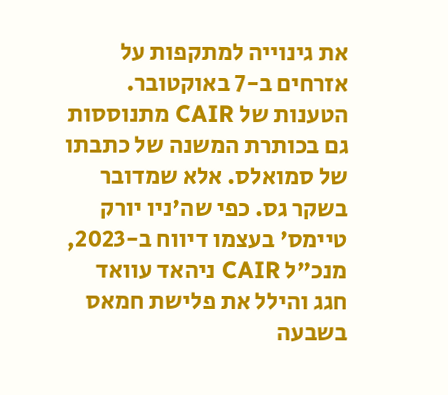את גינוייה למתקפות על אזרחים ב-7 באוקטובר. הטענות של CAIR מתנוססות גם בכותרת המשנה של כתבתו של סמואלס. אלא שמדובר בשקר גס. כפי שה'ניו יורק טיימס' בעצמו דיווח ב-2023, מנכ"ל CAIR ניהאד עוואד חגג והילל את פלישת חמאס בשבעה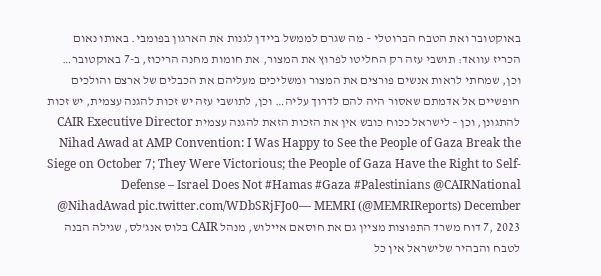באוקטובר ואת הטבח הברוטלי – מה שגרם לממשל ביידן לגנות את הארגון בפומבי. באותו נאום הכריז עוואד: תושבי עזה רק החליטו לפרוץ את המצור, את חומות מחנה הריכוז, ב-7 באוקטובר… וכן, שמחתי לראות אנשים פורצים את המצור ומשליכים מעליהם את הכבלים של ארצם והולכים חופשיים אל אדמתם שאסור היה להם לדרוך עליה… וכן, לתושבי עזה יש זכות להגנה עצמית, יש זכות להתגונן, וכן – לישראל ככוח כובש אין את הזכות הזאת להגנה עצמית CAIR Executive Director Nihad Awad at AMP Convention: I Was Happy to See the People of Gaza Break the Siege on October 7; They Were Victorious; the People of Gaza Have the Right to Self-Defense – Israel Does Not #Hamas #Gaza #Palestinians @CAIRNational @NihadAwad pic.twitter.com/WDbSRjFJo0— MEMRI (@MEMRIReports) December 7, 2023 דוח משרד התפוצות מציין גם את חוסאם איילוש, מנהל CAIR בלוס אנג'לס, שגילה הבנה לטבח והבהיר שלישראל אין כל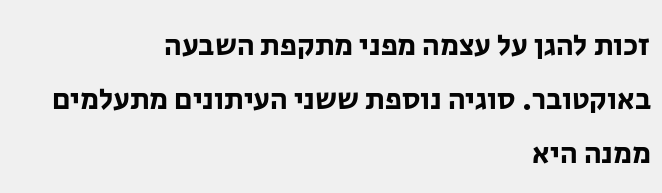זכות להגן על עצמה מפני מתקפת השבעה באוקטובר. סוגיה נוספת ששני העיתונים מתעלמים ממנה היא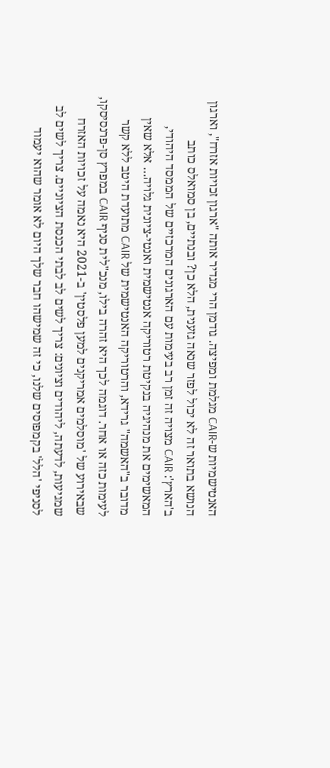האנטישמיות ש-CAIR מגלמת ומפיצה. גודמן הרי מגדיר אותה "ארגון זכויות אזרח", וארגון הנושא בתואר זה לא יכול לפזר שנאה גזענית, הלא כן? ובנתיים, בן סמואלס כותב ב'הארץ': CAIR מצויה זה זמן רב בעימות עם הארגונים המרכזיים של הממסד היהודי, המאשימים את מנהיגיה בנקיטת רטוריקה אנטישמית ואנטי-ציונית גלויה… אלא שאין מדובר ב"האשמה" גרידא, והרטוריקה האנטישמית של CAIR מתועדת היטב ללא קשר לעימות כזה או אחר. דוגמה לכך היא זהרה בילו, מנכ"לית סניף CAIR במפרץ סן-פרנסיסקו, שבאירוע של 'מוסלמים אמריקנים למען פלסטין' ב-2021 היא נאמה על זכויות האזרח שמגיעות, לדעתה, ליהודים וציונים: צריך לשים לב לבתי הכנסת הציוניים. צריך לשים לב לסניפי 'הלל' בקמפוסים שלנו, כי זה שמישהו חבר שלך היום לא אומר שהוא יעמוד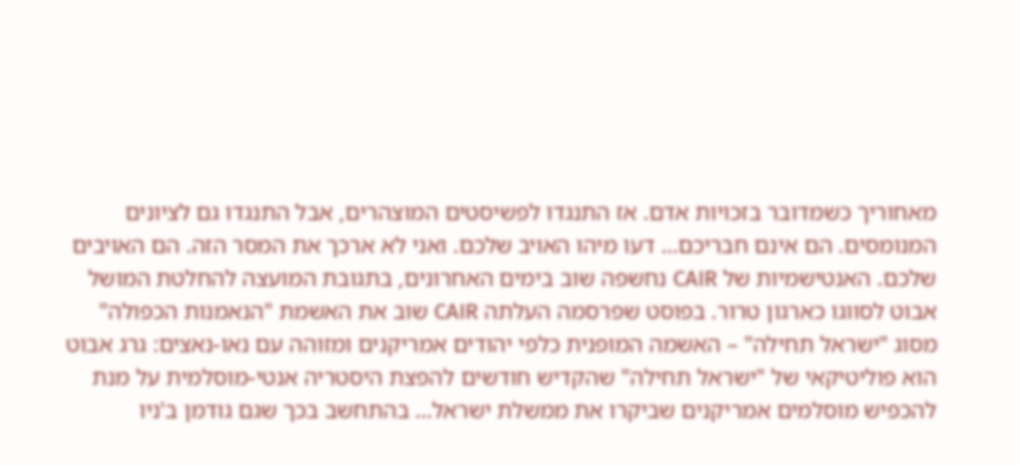מאחוריך כשמדובר בזכויות אדם. אז התנגדו לפשיסטים המוצהרים, אבל התנגדו גם לציונים המנומסים. הם אינם חבריכם… דעו מיהו האויב שלכם. ואני לא ארכך את המסר הזה. הם האויבים שלכם. האנטישמיות של CAIR נחשפה שוב בימים האחרונים, בתגובת המועצה להחלטת המושל אבוט לסווגו כארגון טרור. בפוסט שפרסמה העלתה CAIR שוב את האשמת "הנאמנות הכפולה" מסוג "ישראל תחילה" – האשמה המופנית כלפי יהודים אמריקנים ומזוהה עם נאו-נאצים: גרג אבוט הוא פוליטיקאי של "ישראל תחילה" שהקדיש חודשים להפצת היסטריה אנטי-מוסלמית על מנת להכפיש מוסלמים אמריקנים שביקרו את ממשלת ישראל… בהתחשב בכך שגם גודמן ב'ניו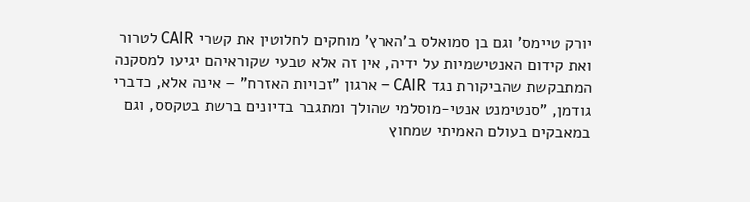יורק טיימס' וגם בן סמואלס ב'הארץ' מוחקים לחלוטין את קשרי CAIR לטרור ואת קידום האנטישמיות על ידיה, אין זה אלא טבעי שקוראיהם יגיעו למסקנה המתבקשת שהביקורת נגד CAIR – ארגון "זכויות האזרח" – אינה אלא, כדברי גודמן, "סנטימנט אנטי-מוסלמי שהולך ומתגבר בדיונים ברשת בטקסס, וגם במאבקים בעולם האמיתי שמחוץ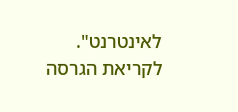לאינטרנט". לקריאת הגרסה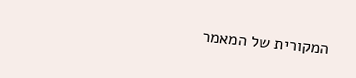המקורית של המאמר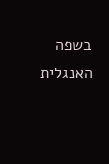בשפה האנגלית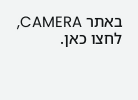באתר CAMERA, לחצו כאן.